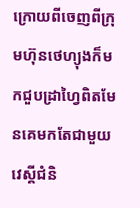ក្រោយពីចេញពីក្រុមហ៊ុនថេហ្យុងក៏មកជួបដ្រាហ្វៃពិតមែនគេមកតែជាមួយវេស្គីជំនិ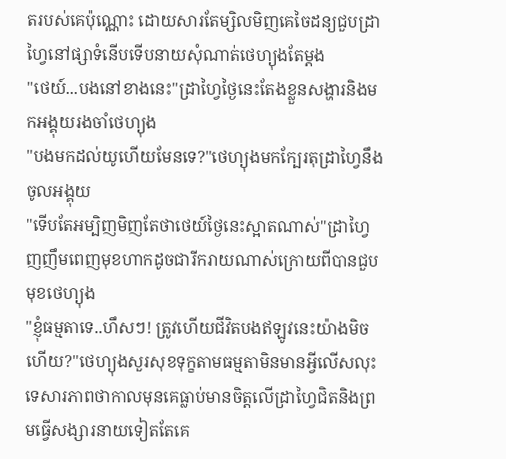តរបស់គេប៉ុណ្ណោះ ដោយសារតែម្សិលមិញគេចៃដន្យជួបដ្រាហ្វៃនៅផ្សាទំនើបទើបនាយសុំណាត់ថេហ្យុងតែម្ដង
"ថេយ៍...បងនៅខាងនេះ"ដ្រាហ្វៃថ្ងៃនេះតែងខ្លួនសង្ហារនិងមកអង្គុយរងចាំថេហ្យុង
"បងមកដល់យូហើយមែនទេ?"ថេហ្យុងមកក្បែរតុដ្រាហ្វៃនឹងចូលអង្គុយ
"ទើបតែអម្បិញមិញតែថាថេយ៍ថ្ងៃនេះស្អាតណាស់"ដ្រាហ្វៃញញឹមពេញមុខហាកដូចជារីករាយណាស់ក្រោយពីបានជួបមុខថេហ្យុង
"ខ្ញុំធម្មតាទេ..ហឹសៗ! ត្រូវហើយជីវិតបងឥឡូវនេះយ៉ាងមិចហើយ?"ថេហ្យុងសួរសុខទុក្ខតាមធម្មតាមិនមានអ្វីលើសលុះទេសារភាពថាកាលមុនគេធ្លាប់មានចិត្តលើដ្រាហ្វៃជិតនិងព្រមធ្វើសង្សារនាយទៀតតែគេ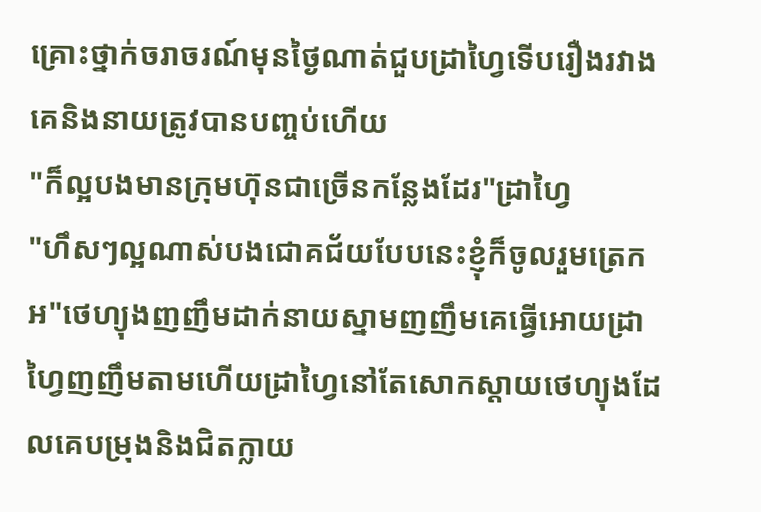គ្រោះថ្នាក់ចរាចរណ៍មុនថ្ងៃណាត់ជួបដ្រាហ្វៃទើបរឿងរវាងគេនិងនាយត្រូវបានបញ្ចប់ហើយ
"ក៏ល្អបងមានក្រុមហ៊ុនជាច្រើនកន្លែងដែរ"ដ្រាហ្វៃ
"ហឹសៗល្អណាស់បងជោគជ័យបែបនេះខ្ញុំក៏ចូលរួមត្រេកអ"ថេហ្យុងញញឹមដាក់នាយស្នាមញញឹមគេធ្វើអោយដ្រាហ្វៃញញឹមតាមហើយដ្រាហ្វៃនៅតែសោកស្ដាយថេហ្យុងដែលគេបម្រុងនិងជិតក្លាយ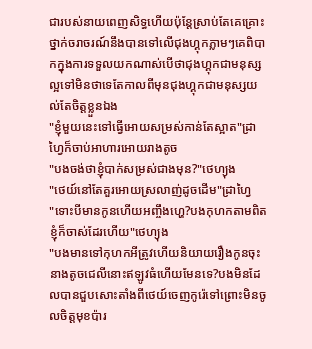ជារបស់នាយពេញសិទ្ធហើយប៉ុន្តែស្រាប់តែគេគ្រោះថ្នាក់ចរាចរណ៍នឹងបានទៅលើជុងហ្គុកភ្លាមៗគេពិបាកក្នុងការទទួលយកណាស់បើថាជុងហ្គុកជាមនុស្សល្អទៅមិនថាទេតែកាលពីមុនជុងហ្គុកជាមនុស្សយល់តែចិត្តខ្លួនឯង
"ខ្ញុំមួយនេះទៅធ្វើអោយសម្រស់កាន់តែស្អាត"ដ្រាហ្វៃក៏ចាប់អាហារអោយរាងតូច
"បងចង់ថាខ្ញុំបាក់សម្រស់ជាងមុន?"ថេហ្យុង
"ថេយ៍នៅតែគួរអោយស្រលាញ់ដូចដើម"ដ្រាហ្វៃ
"ទោះបីមានកូនហើយអញ្ចឹងហ្ហេ?បងកុហកតាមពិតខ្ញុំក៏ចាស់ដែរហើយ"ថេហ្យុង
"បងមានទៅកុហកអីត្រូវហើយនិយាយរឿងកូនចុះនាងតូចជេលីនោះឥឡូវធំហើយមែនទេ?បងមិនដែលបានជួបសោះតាំងពីថេយ៍ចេញកូរ៉េទៅព្រោះមិនចូលចិត្តមុខប៉ារ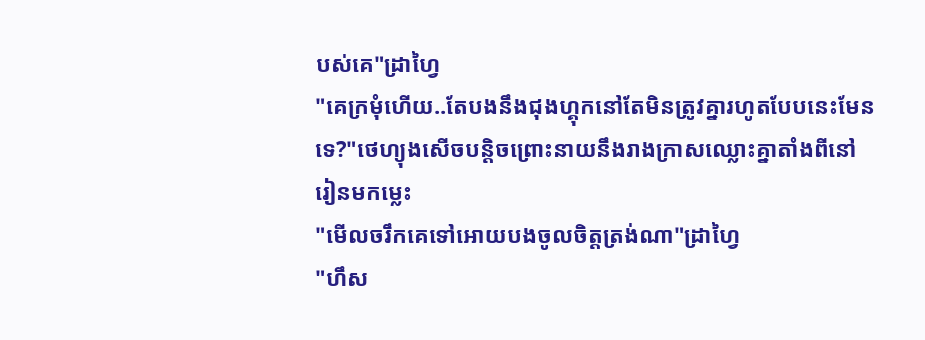បស់គេ"ដ្រាហ្វៃ
"គេក្រមុំហើយ..តែបងនឹងជុងហ្គុកនៅតែមិនត្រូវគ្នារហូតបែបនេះមែនទេ?"ថេហ្យុងសើចបន្តិចព្រោះនាយនឹងរាងក្រាសឈ្លោះគ្នាតាំងពីនៅរៀនមកម្លេះ
"មើលចរឹកគេទៅអោយបងចូលចិត្តត្រង់ណា"ដ្រាហ្វៃ
"ហឹស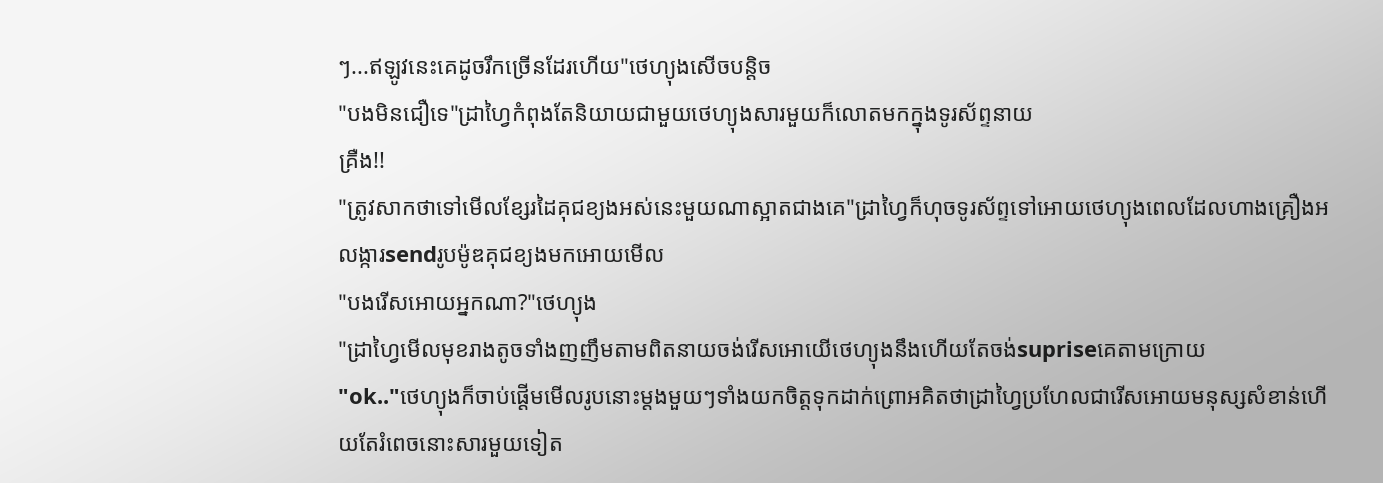ៗ...ឥឡូវនេះគេដូចរឹកច្រើនដែរហើយ"ថេហ្យុងសើចបន្តិច
"បងមិនជឿទេ"ដ្រាហ្វៃកំពុងតែនិយាយជាមួយថេហ្យុងសារមួយក៏លោតមកក្នុងទូរស័ព្ទនាយ
គ្រឺង!!
"ត្រូវសាកថាទៅមើលខ្សែរដៃគុជខ្យងអស់នេះមួយណាស្អាតជាងគេ"ដ្រាហ្វៃក៏ហុចទូរស័ព្ទទៅអោយថេហ្យុងពេលដែលហាងគ្រឿងអលង្ការsendរូបម៉ូឌគុជខ្យងមកអោយមើល
"បងរើសអោយអ្នកណា?"ថេហ្យុង
"ដ្រាហ្វៃមើលមុខរាងតូចទាំងញញឹមតាមពិតនាយចង់រើសអោយើថេហ្យុងនឹងហើយតែចង់supriseគេតាមក្រោយ
"ok.."ថេហ្យុងក៏ចាប់ផ្ដើមមើលរូបនោះម្ដងមួយៗទាំងយកចិត្តទុកដាក់ព្រោអគិតថាដ្រាហ្វៃប្រហែលជារើសអោយមនុស្សសំខាន់ហើយតែរំពេចនោះសារមួយទៀត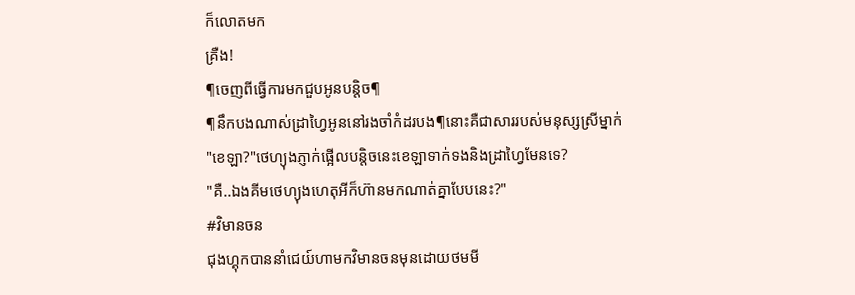ក៏លោតមក
គ្រឺង!
¶ចេញពីធ្វើការមកជួបអូនបន្តិច¶
¶នឹកបងណាស់ដ្រាហ្វៃអូននៅរងចាំកំដរបង¶នោះគឺជាសាររបស់មនុស្សស្រីម្នាក់
"ខេឡា?"ថេហ្យុងភ្ញាក់ផ្អើលបន្តិចនេះខេឡាទាក់ទងនិងដ្រាហ្វៃមែនទេ?
"គឺ..ឯងគីមថេហ្យុងហេតុអីក៏ហ៊ានមកណាត់គ្នាបែបនេះ?"
#វិមានចន
ជុងហ្គុកបាននាំជេយ៍ហាមកវិមានចនមុនដោយថមមី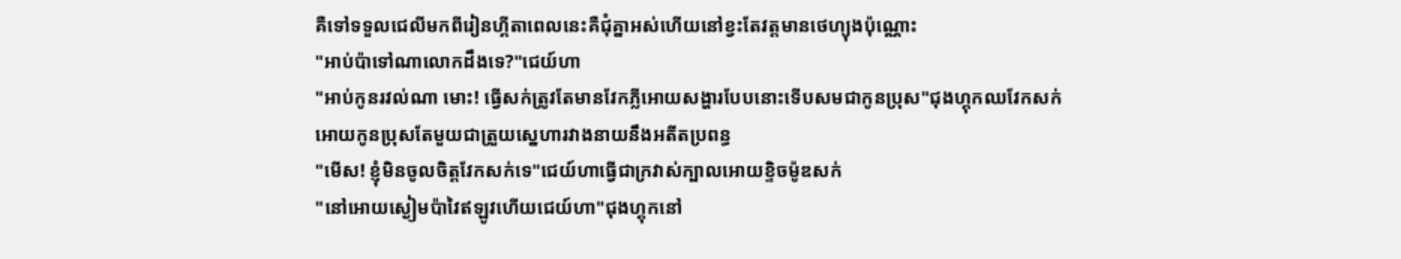គឺទៅទទួលជេលីមកពីរៀនហ្គីតាពេលនេះគឺជុំគ្នាអស់ហើយនៅខ្វះតែវត្តមានថេហ្យុងប៉ុណ្ណោះ
"អាប់ប៉ាទៅណាលោកដឹងទេ?"ជេយ៍ហា
"អាប់កូនរវល់ណា មោះ! ធ្វើសក់ត្រូវតែមានវែកភ្លីអោយសង្ហារបែបនោះទើបសមជាកូនប្រុស"ជុងហ្គុកឈវែកសក់អោយកូនប្រុសតែមួយជាត្រួយស្នេហារវាងនាយនឹងអតីតប្រពន្ធ
"មើស! ខ្ញុំមិនចូលចិត្តវែកសក់ទេ"ជេយ៍ហាធ្វើជាក្រវាស់ក្បាលអោយខ្ទិចម៉ូឌសក់
"នៅអោយស្ងៀមប៉ាវៃឥឡូវហើយជេយ៍ហា"ជុងហ្គុកនៅ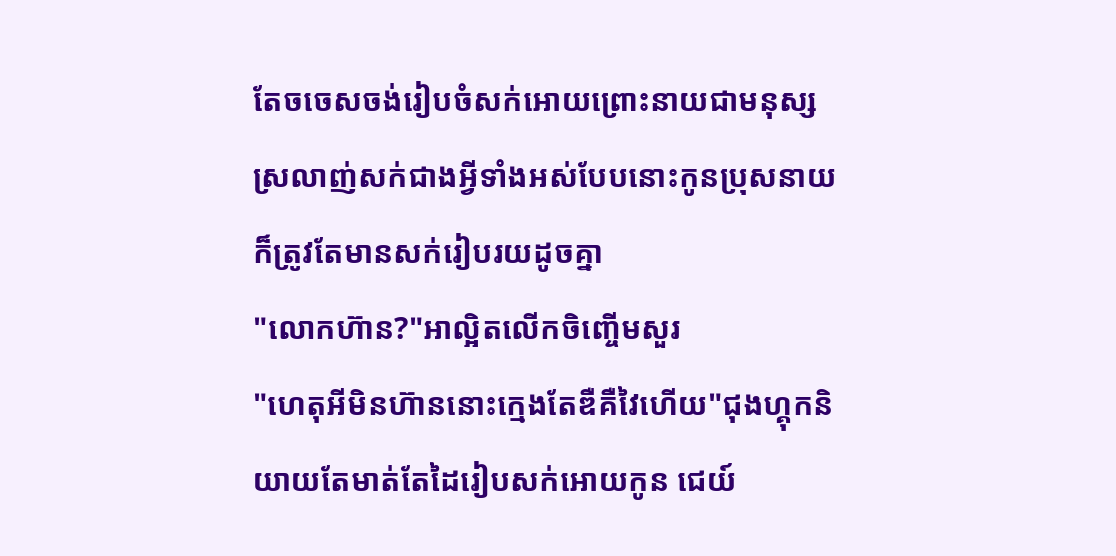តែចចេសចង់រៀបចំសក់អោយព្រោះនាយជាមនុស្សស្រលាញ់សក់ជាងអ្វីទាំងអស់បែបនោះកូនប្រុសនាយក៏ត្រូវតែមានសក់រៀបរយដូចគ្នា
"លោកហ៊ាន?"អាល្អិតលើកចិញ្ចើមសួរ
"ហេតុអីមិនហ៊ាននោះក្មេងតែឌឺគឺវៃហើយ"ជុងហ្គុកនិយាយតែមាត់តែដៃរៀបសក់អោយកូន ជេយ៍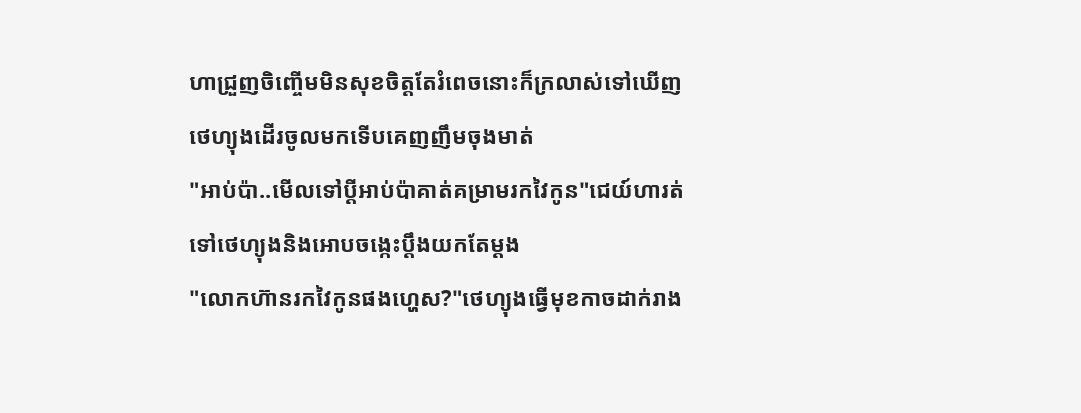ហាជ្រួញចិញ្ចើមមិនសុខចិត្តតែរំពេចនោះក៏ក្រលាស់ទៅឃើញថេហ្យុងដើរចូលមកទើបគេញញឹមចុងមាត់
"អាប់ប៉ា..មើលទៅប្ដីអាប់ប៉ាគាត់គម្រាមរកវៃកូន"ជេយ៍ហារត់ទៅថេហ្យុងនិងអោបចង្កេះប្ដឹងយកតែម្ដង
"លោកហ៊ានរកវៃកូនផងហ្ហេស?"ថេហ្យុងធ្វើមុខកាចដាក់រាង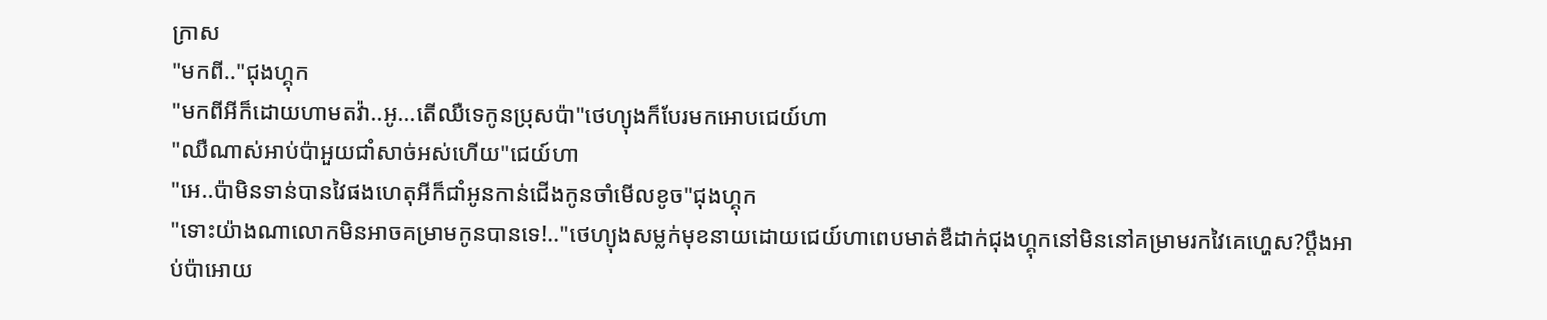ក្រាស
"មកពី.."ជុងហ្គុក
"មកពីអីក៏ដោយហាមតវ៉ា..អូ...តើឈឺទេកូនប្រុសប៉ា"ថេហ្យុងក៏បែរមកអោបជេយ៍ហា
"ឈឺណាស់អាប់ប៉ាអួយជាំសាច់អស់ហើយ"ជេយ៍ហា
"អេ..ប៉ាមិនទាន់បានវៃផងហេតុអីក៏ជាំអូនកាន់ជើងកូនចាំមើលខូច"ជុងហ្គុក
"ទោះយ៉ាងណាលោកមិនអាចគម្រាមកូនបានទេ!.."ថេហ្យុងសម្លក់មុខនាយដោយជេយ៍ហាពេបមាត់ឌឺដាក់ជុងហ្គុកនៅមិននៅគម្រាមរកវៃគេហ្ហេស?ប្ដឹងអាប់ប៉ាអោយ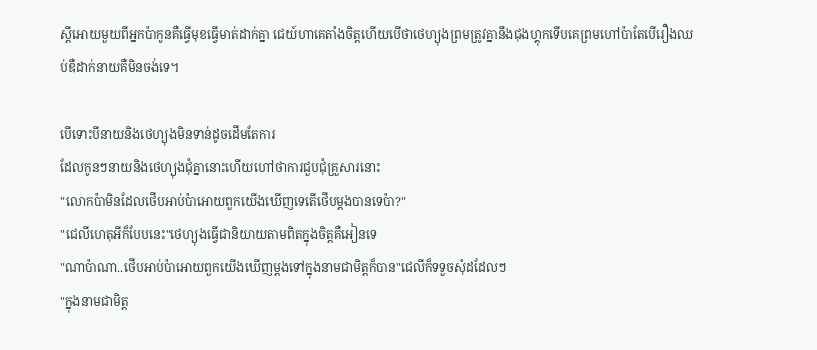ស្ដីអោយមួយពីអ្នកប៉ាកូនគឺធ្វើមុខធ្វើមាត់ដាក់គ្នា ជេយ៍ហាគេតាំងចិត្តហើយបើថាថេហ្យុងព្រមត្រូវគ្នានឹងជុងហ្គុកទើបគេព្រមហៅប៉ាតែបើរឿងឈប់ឌឺដាក់នាយគឺមិនចង់ទេ។

បើទោះបីនាយនិងថេហ្យុងមិនទាន់ដូចដើមតែការ
ដែលកូនៗនាយនិងថេហ្យុងជុំគ្នានោះហើយហៅថាការជួបជុំគ្រួសារនោះ
"លោកប៉ាមិនដែលថើបអាប់ប៉ាអោយពួកយើងឃើញទេតើថើបម្ដងបានទេប៉ា?"
"ជេលីហេតុអីក៏បែបនេះ"ថេហ្យុងធ្វើជានិយាយតាមពិតក្នុងចិត្តគឺអៀនទេ
"ណាប៉ាណា..ថើបអាប់ប៉ាអោយពួកយើងឃើញម្ដងទៅក្នុងនាមជាមិត្តក៏បាន"ជេលីក៏ទទួចសុំដដែលៗ
"ក្នុងនាមជាមិត្ត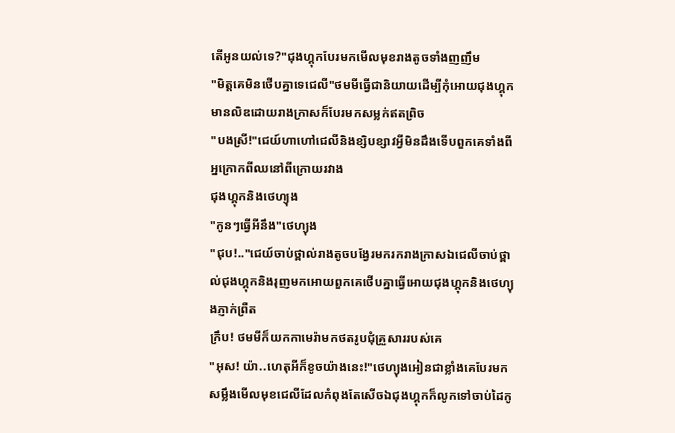តើអូនយល់ទេ?"ជុងហ្គុកបែរមកមើលមុខរាងតូចទាំងញញឹម
"មិត្តគេមិនថើបគ្នាទេជេលី"ថមមីធ្វើជានិយាយដើម្បីកុំអោយជុងហ្គុកមានលិឌដោយរាងក្រាសក៏បែរមកសម្លក់ឥតព្រិច
"បងស្រី!"ជេយ៍ហាហៅជេលីនិងខ្សិបខ្សាវអ្វីមិនដឹងទើបពួកគេទាំងពីអ្នក្រោកពីឈនៅពីក្រោយរវាង
ជុងហ្គុកនិងថេហ្យុង
"កូនៗធ្វើអីនឹង"ថេហ្យុង
"ជុប!.."ជេយ៍ចាប់ថ្ពាល់រាងតូចបង្វែរមករករាងក្រាសឯជេលីចាប់ថ្ពាល់ជុងហ្គុកនិងរុញមកអោយពួកគេថើបគ្នាធ្វើអោយជុងហ្គុកនិងថេហ្យុងភ្ញាក់ព្រឺត
ក្រឹប! ថមមីក៏យកកាមេរ៉ាមកថតរូបជុំគ្រួសាររបស់គេ
"អុស! យ៉ា..ហេតុអីក៏ខូចយ៉ាងនេះ!"ថេហ្យុងអៀនជាខ្លាំងគេបែរមកសម្លឹងមើលមុខជេលីដែលកំពុងតែសើចឯជុងហ្គុកក៏លូកទៅចាប់ដៃកូ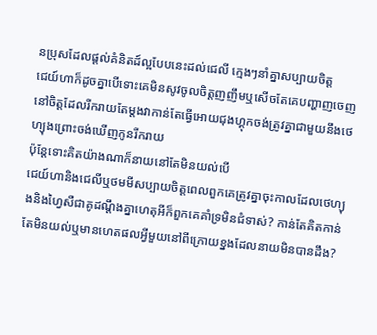នប្រុសដែលផ្តល់គំនិតដ៍ល្អបែបនេះដល់ជេលី ក្មេងៗនាំគ្នាសប្បាយចិត្ត
ជេយ៍ហាក៏ដូចគ្នាបើទោះគេមិនសូវចូលចិត្តញញឹមឬសើចតែគេបញ្ហាញចេញនៅចិត្តដែលរីករាយតែម្ដងវាកាន់តែធ្វើអោយជុងហ្គុកចង់ត្រូវគ្នាជាមួយនឹងថេហ្យុងព្រោះចង់ឃើញកូនរីករាយ
ប៉ុន្តែទោះគិតយ៉ាងណាក៏នាយនៅតែមិនយល់បើ
ជេយ៍ហានិងជេលីឬថមមីសប្បាយចិត្តពេលពួកគេត្រូវគ្នាចុះកាលដែលថេហ្យុងនិងហ្វៃសឺជាគូដណ្ដឹងគ្នាហេតុអីក៏ពួកគេគាំទ្រមិនជំទាស់? កាន់តែគិតកាន់តែមិនយល់ឬមានហេតផលអ្វីមួយនៅពីក្រោយខ្នងដែលនាយមិនបានដឹង?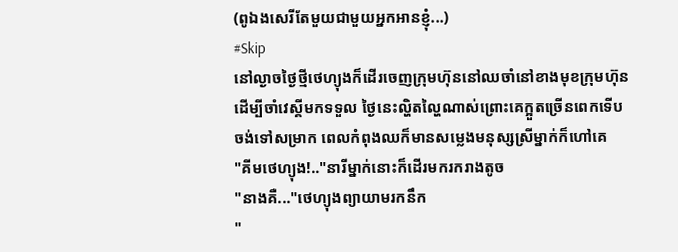(ពូឯងសេរីតែមួយជាមួយអ្នកអានខ្ញុំ...)
#Skip
នៅល្ងាចថ្ងៃថ្មីថេហ្យុងក៏ដើរចេញក្រុមហ៊ុននៅឈចាំនៅខាងមុខក្រុមហ៊ុនដើម្បីចាំវេស្គីមកទទួល ថ្ងៃនេះល្ហិតល្ហៃណាស់ព្រោះគេក្អួតច្រើនពេកទើបចង់ទៅសម្រាក ពេលកំពុងឈក៏មានសម្លេងមនុស្សស្រីម្នាក់ក៏ហៅគេ
"គីមថេហ្យុង!.."នារីម្នាក់នោះក៏ដើរមករករាងតូច
"នាងគឺ..."ថេហ្យុងព្យាយាមរកនឹក
"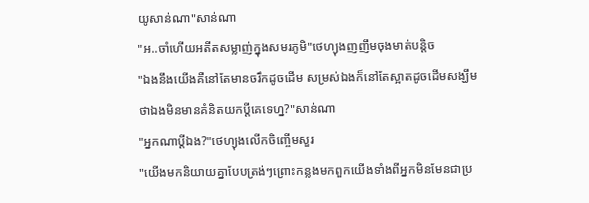យូសាន់ណា"សាន់ណា
"អ..ចាំហើយអតីតសម្លាញ់ក្នុងសមរភូមិ"ថេហ្យុងញញឹមចុងមាត់បន្តិច
"ឯងនឹងយើងគឺនៅតែមានចរឹកដូចដើម សម្រស់ឯងក៏នៅតែស្អាតដូចដើមសង្ឃឹមថាឯងមិនមានគំនិតយកប្ដីគេទេហ្ន?"សាន់ណា
"អ្នកណាប្ដីឯង?"ថេហ្យុងលើកចិញ្ចើមសួរ
"យើងមកនិយាយគ្នាបែបត្រង់ៗព្រោះកន្លងមកពួកយើងទាំងពីអ្នកមិនមែនជាប្រ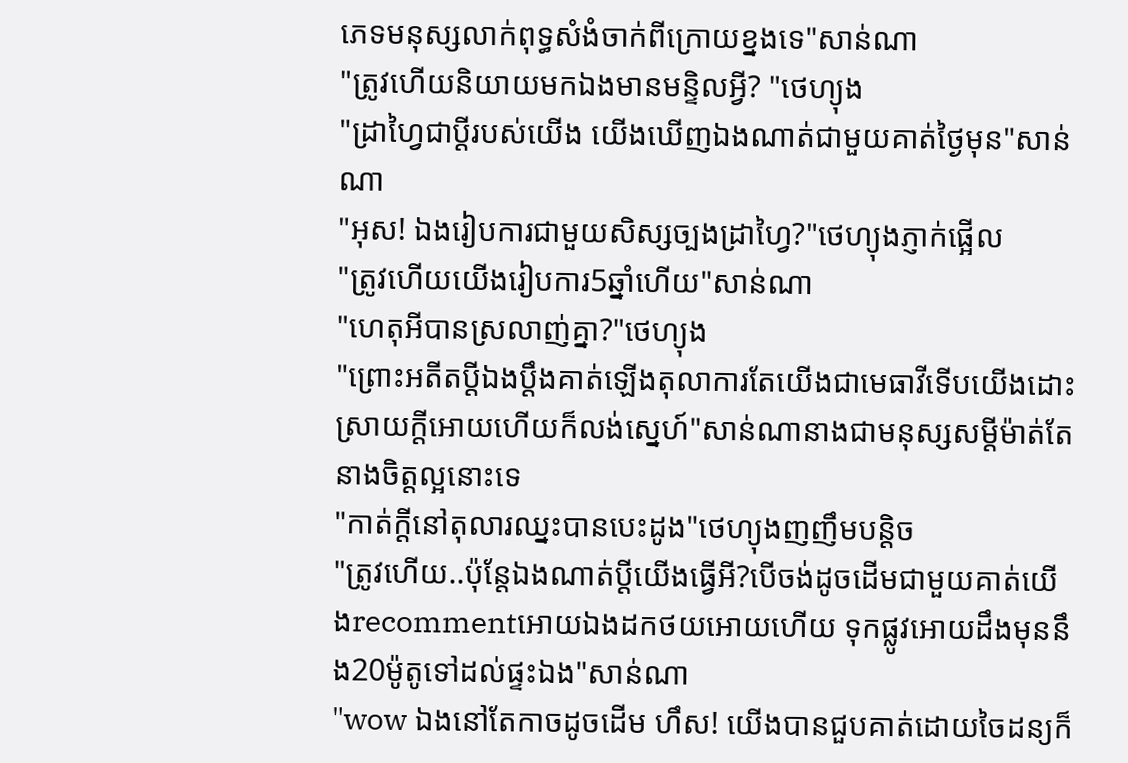ភេទមនុស្សលាក់ពុទ្ធសំងំចាក់ពីក្រោយខ្នងទេ"សាន់ណា
"ត្រូវហើយនិយាយមកឯងមានមន្ទិលអ្វី? "ថេហ្យុង
"ដ្រាហ្វៃជាប្ដីរបស់យើង យើងឃើញឯងណាត់ជាមួយគាត់ថ្ងៃមុន"សាន់ណា
"អុស! ឯងរៀបការជាមួយសិស្សច្បងដ្រាហ្វៃ?"ថេហ្យុងភ្ញាក់ផ្អើល
"ត្រូវហើយយើងរៀបការ5ឆ្នាំហើយ"សាន់ណា
"ហេតុអីបានស្រលាញ់គ្នា?"ថេហ្យុង
"ព្រោះអតីតប្ដីឯងប្ដឹងគាត់ឡើងតុលាការតែយើងជាមេធាវីទើបយើងដោះស្រាយក្ដីអោយហើយក៏លង់ស្នេហ៍"សាន់ណានាងជាមនុស្សសម្ដីម៉ាត់តែនាងចិត្តល្អនោះទេ
"កាត់ក្ដីនៅតុលារឈ្នះបានបេះដូង"ថេហ្យុងញញឹមបន្តិច
"ត្រូវហើយ..ប៉ុន្តែឯងណាត់ប្ដីយើងធ្វើអី?បើចង់ដូចដើមជាមួយគាត់យើងrecommentអោយឯងដកថយអោយហើយ ទុកផ្លូវអោយដឹងមុននឹង20ម៉ូតូទៅដល់ផ្ទះឯង"សាន់ណា
"wow ឯងនៅតែកាចដូចដើម ហឹស! យើងបានជួបគាត់ដោយចៃដន្យក៏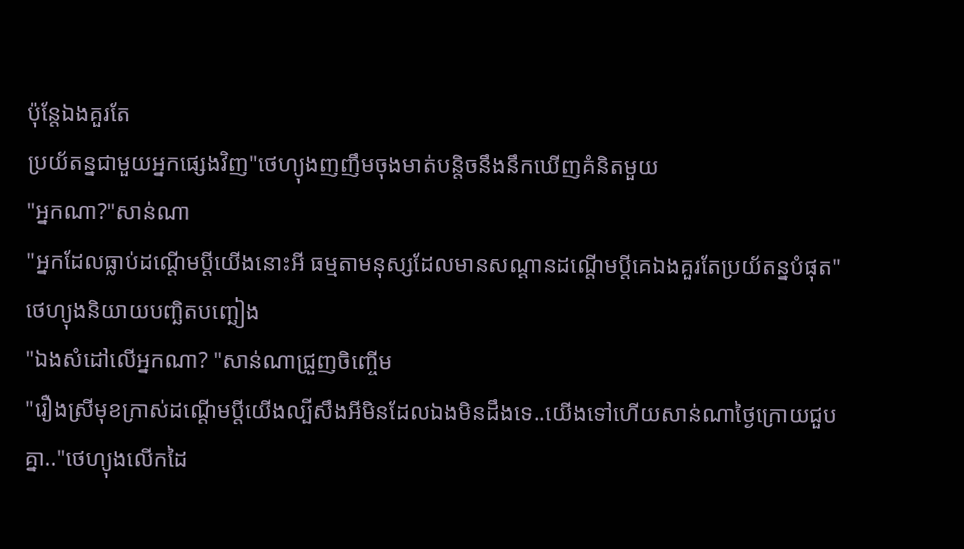ប៉ុន្តែឯងគួរតែ
ប្រយ័តន្នជាមួយអ្នកផ្សេងវិញ"ថេហ្យុងញញឹមចុងមាត់បន្តិចនឹងនឹកឃើញគំនិតមួយ
"អ្នកណា?"សាន់ណា
"អ្នកដែលធ្លាប់ដណ្ដើមប្ដីយើងនោះអី ធម្មតាមនុស្សដែលមានសណ្ដានដណ្ដើមប្ដីគេឯងគួរតែប្រយ័តន្នបំផុត"
ថេហ្យុងនិយាយបញ្ឆិតបញ្ឆៀង
"ឯងសំដៅលើអ្នកណា? "សាន់ណាជ្រួញចិញ្ចើម
"រឿងស្រីមុខក្រាស់ដណ្ដើមប្ដីយើងល្បីសឹងអីមិនដែលឯងមិនដឹងទេ..យើងទៅហើយសាន់ណាថ្ងៃក្រោយជួបគ្នា.."ថេហ្យុងលើកដៃ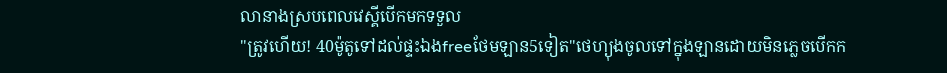លានាងស្របពេលវេស្គីបើកមកទទួល
"ត្រូវហើយ! 40ម៉ូតូទៅដល់ផ្ទះឯងfreeថែមឡាន5ទៀត"ថេហ្យុងចូលទៅក្នុងឡានដោយមិនភ្លេចបើកក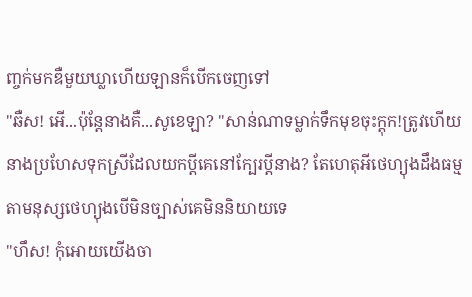ញ្ចក់មកឌឺមួយឃ្លាហើយឡានក៏បើកចេញទៅ
"ឆឺស! អើ...ប៉ុន្តែនាងគឺ...សូខេឡា? "សាន់ណាទម្លាក់ទឹកមុខចុះក្តុក!ត្រូវហើយនាងប្រហែសទុកស្រីដែលយកប្ដីគេនៅក្បែរប្ដីនាង? តែហេតុអីថេហ្យុងដឹងធម្មតាមនុស្សថេហ្យុងបើមិនច្បាស់គេមិននិយាយទេ
"ហឹស! កុំអោយយើងចា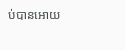ប់បានអោយ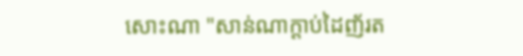សោះណា "សាន់ណាក្តាប់ដៃញ័រត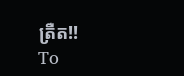ត្រឺត!!
To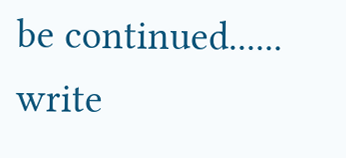be continued......
write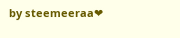by steemeeraa❤